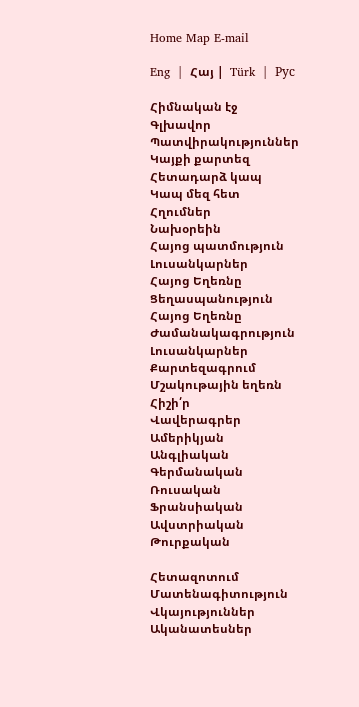Home Map E-mail

Eng  |  Հայ |  Türk  |  Рус

Հիմնական էջ
Գլխավոր
Պատվիրակություններ
Կայքի քարտեզ
Հետադարձ կապ
Կապ մեզ հետ
Հղումներ
Նախօրեին
Հայոց պատմություն
Լուսանկարներ
Հայոց Եղեռնը
Ցեղասպանություն
Հայոց Եղեռնը
Ժամանակագրություն
Լուսանկարներ
Քարտեզագրում
Մշակութային եղեռն
Հիշի՛ր
Վավերագրեր
Ամերիկյան
Անգլիական
Գերմանական
Ռուսական
Ֆրանսիական
Ավստրիական
Թուրքական

Հետազոտում
Մատենագիտություն
Վկայություններ
Ականատեսներ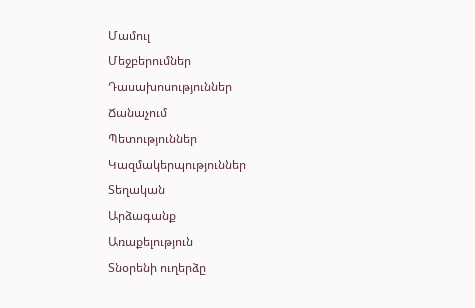Մամուլ
Մեջբերումներ
Դասախոսություններ
Ճանաչում
Պետություններ
Կազմակերպություններ
Տեղական
Արձագանք
Առաքելություն
Տնօրենի ուղերձը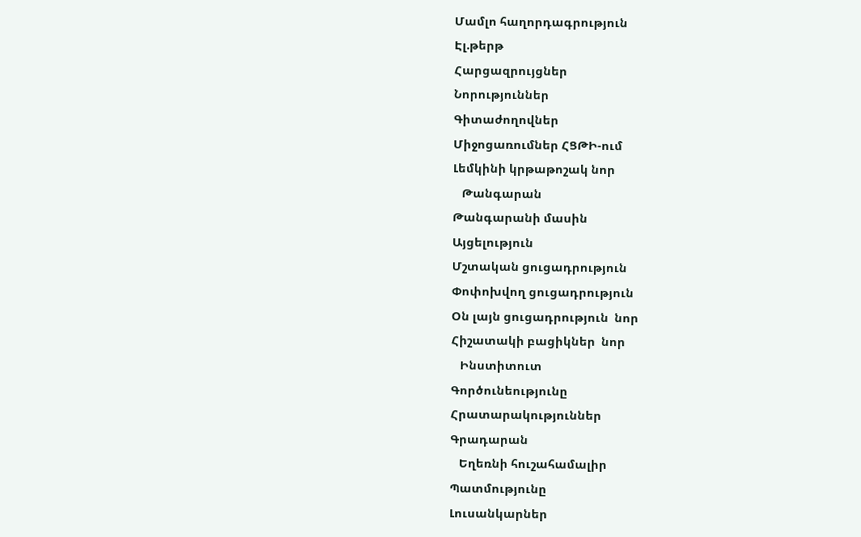Մամլո հաղորդագրություն
Էլ.թերթ
Հարցազրույցներ
Նորություններ
Գիտաժողովներ
Միջոցառումներ ՀՑԹԻ-ում
Լեմկինի կրթաթոշակ նոր
   Թանգարան
Թանգարանի մասին
Այցելություն
Մշտական ցուցադրություն
Փոփոխվող ցուցադրություն
Օն լայն ցուցադրություն  նոր
Հիշատակի բացիկներ  նոր
   Ինստիտուտ
Գործունեությունը
Հրատարակություններ
Գրադարան
   Եղեռնի հուշահամալիր
Պատմությունը
Լուսանկարներ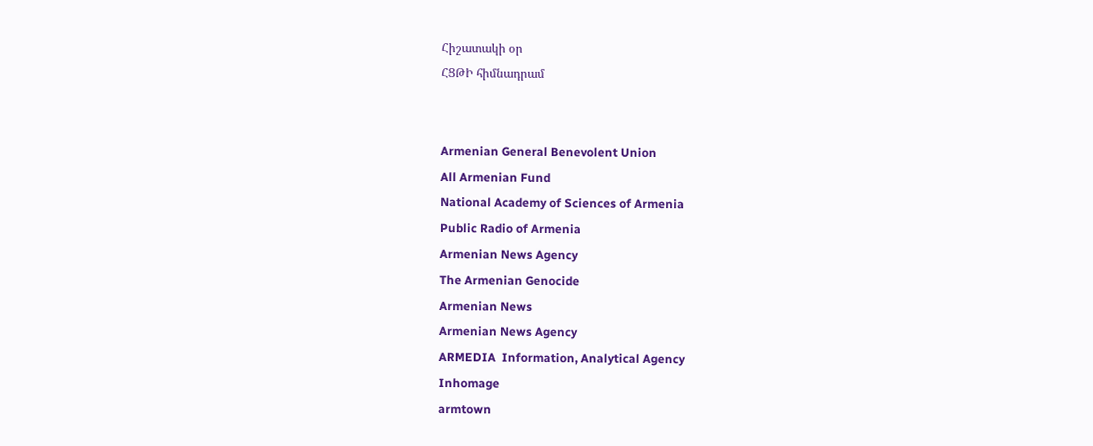Հիշատակի օր
ՀՑԹԻ հիմնադրամ


Armenian General Benevolent Union
All Armenian Fund
National Academy of Sciences of Armenia
Public Radio of Armenia
Armenian News Agency
The Armenian Genocide
Armenian News
Armenian News Agency
ARMEDIA  Information, Analytical Agency
Inhomage
armtown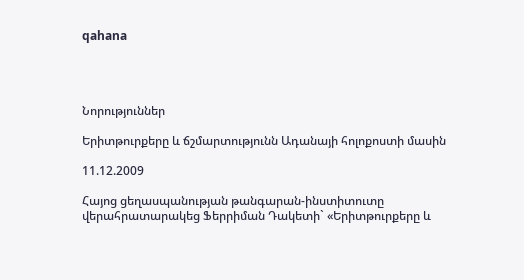qahana




Նորություններ

Երիտթուրքերը և ճշմարտությունն Ադանայի հոլոքոստի մասին

11.12.2009

Հայոց ցեղասպանության թանգարան-ինստիտուտը վերահրատարակեց Ֆերրիման Դակետի` «Երիտթուրքերը և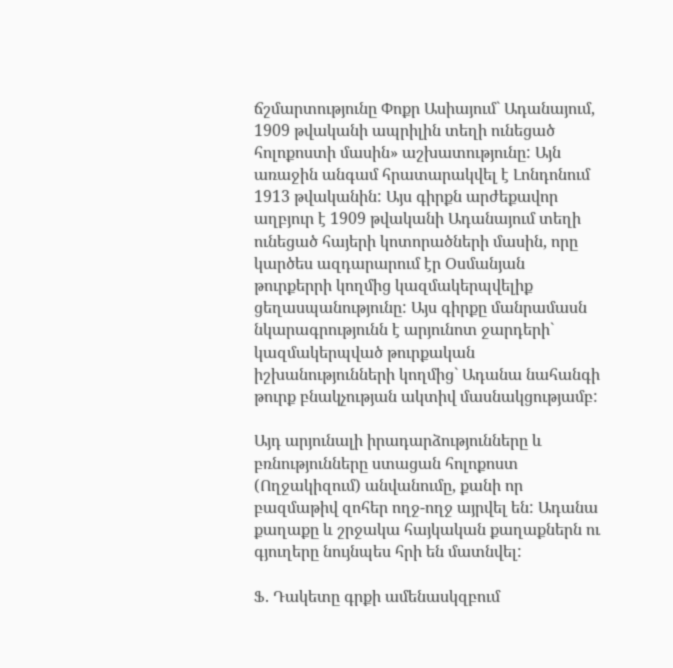ճշմարտությունը Փոքր Ասիայում` Ադանայում, 1909 թվականի ապրիլին տեղի ունեցած հոլոքոստի մասին» աշխատությունը: Այն առաջին անգամ հրատարակվել է Լոնդոնում 1913 թվականին: Այս գիրքն արժեքավոր աղբյուր է 1909 թվականի Ադանայում տեղի ունեցած հայերի կոտորածների մասին, որը կարծես ազդարարում էր Օսմանյան թուրքերրի կողմից կազմակերպվելիք ցեղասպանությունը: Այս գիրքը մանրամասն նկարագրությունն է արյունոտ ջարդերի` կազմակերպված թուրքական իշխանությունների կողմից` Ադանա նահանգի թուրք բնակչության ակտիվ մասնակցությամբ:

Այդ արյունալի իրադարձությունները և բռնությունները ստացան հոլոքոստ (Ողջակիզում) անվանումը, քանի որ բազմաթիվ զոհեր ողջ-ողջ այրվել են: Ադանա քաղաքը և շրջակա հայկական քաղաքներն ու գյուղերը նույնպես հրի են մատնվել:

Ֆ. Դակետը գրքի ամենասկզբում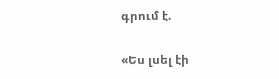գրում է.

«Ես լսել էի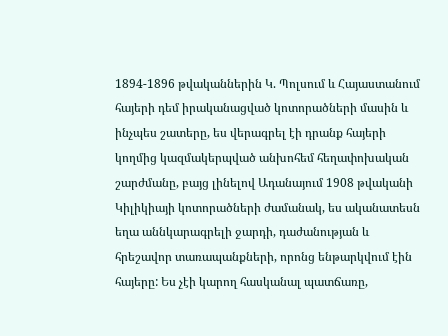1894-1896 թվականներին Կ. Պոլսում և Հայաստանում հայերի դեմ իրականացված կոտորածների մասին և ինչպես շատերը, ես վերագրել էի դրանք հայերի կողմից կազմակերպված անխոհեմ հեղափոխական շարժմանը, բայց լինելով Ադանայում 1908 թվականի Կիլիկիայի կոտորածների ժամանակ, ես ականատեսն եղա աննկարագրելի ջարդի, դաժանության և հրեշավոր տառապանքների, որոնց ենթարկվում էին հայերը: Ես չէի կարող հասկանալ պատճառը,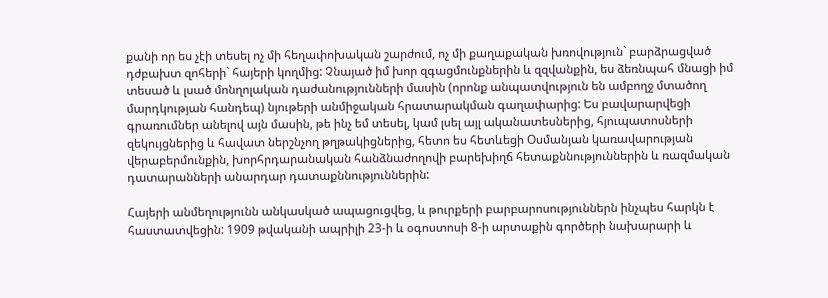քանի որ ես չէի տեսել ոչ մի հեղափոխական շարժում, ոչ մի քաղաքական խռովություն` բարձրացված դժբախտ զոհերի` հայերի կողմից: Չնայած իմ խոր զգացմունքներին և զզվանքին, ես ձեռնպահ մնացի իմ տեսած և լսած մոնղոլական դաժանությունների մասին (որոնք անպատվություն են ամբողջ մտածող մարդկության հանդեպ) նյութերի անմիջական հրատարակման գաղափարից: Ես բավարարվեցի գրառումներ անելով այն մասին, թե ինչ եմ տեսել, կամ լսել այլ ականատեսներից, հյուպատոսների զեկույցներից և հավատ ներշնչող թղթակիցներից, հետո ես հետևեցի Օսմանյան կառավարության վերաբերմունքին, խորհրդարանական հանձնաժողովի բարեխիղճ հետաքննություններին և ռազմական դատարանների անարդար դատաքննություններին:

Հայերի անմեղությունն անկասկած ապացուցվեց, և թուրքերի բարբարոսություններն ինչպես հարկն է հաստատվեցին: 1909 թվականի ապրիլի 23-ի և օգոստոսի 8-ի արտաքին գործերի նախարարի և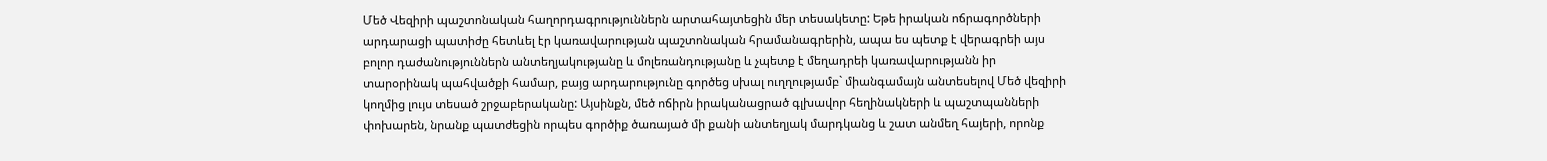Մեծ Վեզիրի պաշտոնական հաղորդագրություններն արտահայտեցին մեր տեսակետը: Եթե իրական ոճրագործների արդարացի պատիժը հետևել էր կառավարության պաշտոնական հրամանագրերին, ապա ես պետք է վերագրեի այս բոլոր դաժանություններն անտեղյակությանը և մոլեռանդությանը և չպետք է մեղադրեի կառավարությանն իր տարօրինակ պահվածքի համար, բայց արդարությունը գործեց սխալ ուղղությամբ` միանգամայն անտեսելով Մեծ վեզիրի կողմից լույս տեսած շրջաբերականը: Այսինքն, մեծ ոճիրն իրականացրած գլխավոր հեղինակների և պաշտպանների փոխարեն, նրանք պատժեցին որպես գործիք ծառայած մի քանի անտեղյակ մարդկանց և շատ անմեղ հայերի, որոնք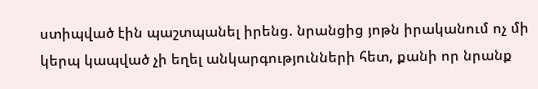ստիպված էին պաշտպանել իրենց. նրանցից յոթն իրականում ոչ մի կերպ կապված չի եղել անկարգությունների հետ, քանի որ նրանք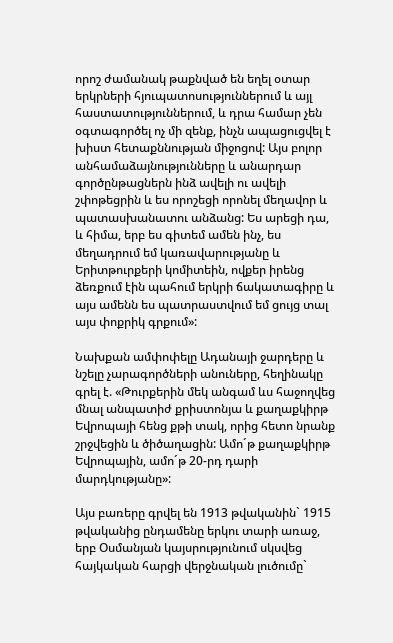որոշ ժամանակ թաքնված են եղել օտար երկրների հյուպատոսություններում և այլ հաստատություններում, և դրա համար չեն օգտագործել ոչ մի զենք, ինչն ապացուցվել է խիստ հետաքննության միջոցով: Այս բոլոր անհամաձայնությունները և անարդար գործընթացներն ինձ ավելի ու ավելի շփոթեցրին և ես որոշեցի որոնել մեղավոր և պատասխանատու անձանց: Ես արեցի դա, և հիմա, երբ ես գիտեմ ամեն ինչ, ես մեղադրում եմ կառավարությանը և Երիտթուրքերի կոմիտեին, ովքեր իրենց ձեռքում էին պահում երկրի ճակատագիրը և այս ամենն ես պատրաստվում եմ ցույց տալ այս փոքրիկ գրքում»:

Նախքան ամփոփելը Ադանայի ջարդերը և նշելը չարագործների անուները, հեղինակը գրել է. «Թուրքերին մեկ անգամ ևս հաջողվեց մնալ անպատիժ քրիստոնյա և քաղաքկիրթ Եվրոպայի հենց քթի տակ, որից հետո նրանք շրջվեցին և ծիծաղացին: Ամո´թ քաղաքկիրթ Եվրոպային, ամո´թ 20-րդ դարի մարդկությանը»:

Այս բառերը գրվել են 1913 թվականին` 1915 թվականից ընդամենը երկու տարի առաջ, երբ Օսմանյան կայսրությունում սկսվեց հայկական հարցի վերջնական լուծումը`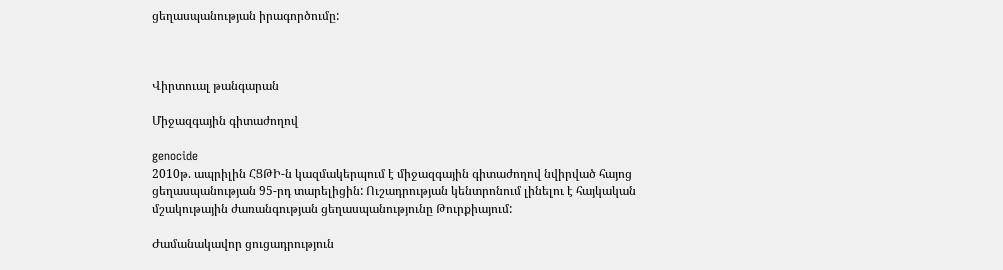ցեղասպանության իրագործումը:



Վիրտուալ թանգարան

Միջազգային գիտաժողով

genocide
2010թ. ապրիլին ՀՑԹԻ-ն կազմակերպում է միջազգային գիտաժողով նվիրված հայոց ցեղասպանության 95-րդ տարելիցին: Ուշադրության կենտրոնում լինելու է հայկական մշակութային ժառանգության ցեղասպանությունը Թուրքիայում:

Ժամանակավոր ցուցադրություն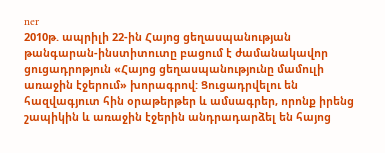ner
2010թ. ապրիլի 22-ին Հայոց ցեղասպանության թանգարան-ինստիտուտը բացում է ժամանակավոր ցուցադրոթյուն «Հայոց ցեղասպանությունը մամուլի առաջին էջերում» խորագրով: Ցուցադրվելու են հազվագյուտ հին օրաթերթեր և ամսագրեր, որոնք իրենց շապիկին և առաջին էջերին անդրադարձել են հայոց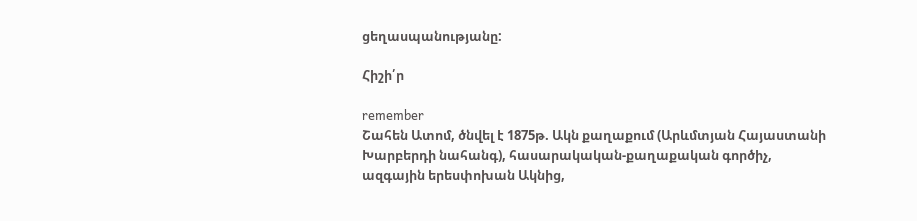ցեղասպանությանը:

Հիշի՛ր

remember
Շահեն Ատոմ, ծնվել է 1875թ. Ակն քաղաքում (Արևմտյան Հայաստանի Խարբերդի նահանգ), հասարակական-քաղաքական գործիչ, ազգային երեսփոխան Ակնից,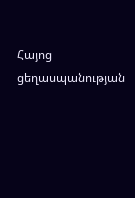Հայոց ցեղասպանության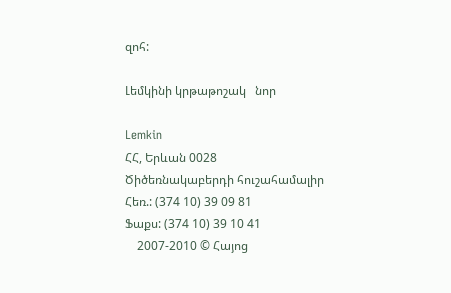զոհ:

Լեմկինի կրթաթոշակ   նոր

Lemkin
ՀՀ, Երևան 0028
Ծիծեռնակաբերդի հուշահամալիր
Հեռ.: (374 10) 39 09 81
Ֆաքս: (374 10) 39 10 41
    2007-2010 © Հայոց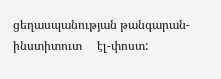ցեղասպանության թանգարան-ինստիտուտ     էլ-փոստ: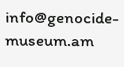info@genocide-museum.am